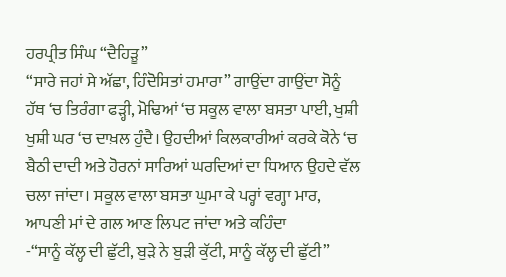ਹਰਪ੍ਰੀਤ ਸਿੰਘ “ਦੈਹਿੜੂ”
“ਸਾਰੇ ਜਹਾਂ ਸੇ ਅੱਛਾ, ਹਿੰਦੋਸਿਤਾਂ ਹਮਾਰਾ” ਗਾਉਂਦਾ ਗਾਉਂਦਾ ਸੋਨੂੰ ਹੱਥ ‘ਚ ਤਿਰੰਗਾ ਫੜ੍ਹੀ, ਮੋਢਿਆਂ ‘ਚ ਸਕੂਲ ਵਾਲਾ ਬਸਤਾ ਪਾਈ, ਖੁਸ਼ੀ ਖੁਸ਼ੀ ਘਰ ‘ਚ ਦਾਖ਼ਲ ਹੁੰਦੈ। ਉਹਦੀਆਂ ਕਿਲਕਾਰੀਆਂ ਕਰਕੇ ਕੋਨੇ ‘ਚ ਬੈਠੀ ਦਾਦੀ ਅਤੇ ਹੋਰਨਾਂ ਸਾਰਿਆਂ ਘਰਦਿਆਂ ਦਾ ਧਿਆਨ ਉਹਦੇ ਵੱਲ ਚਲਾ ਜਾਂਦਾ। ਸਕੂਲ ਵਾਲਾ ਬਸਤਾ ਘੁਮਾ ਕੇ ਪਰ੍ਹਾਂ ਵਗ੍ਹਾ ਮਾਰ, ਆਪਣੀ ਮਾਂ ਦੇ ਗਲ ਆਣ ਲਿਪਟ ਜਾਂਦਾ ਅਤੇ ਕਹਿੰਦਾ
-“ਸਾਨੂੰ ਕੱਲ੍ਹ ਦੀ ਛੁੱਟੀ, ਬੁੜੇ ਨੇ ਬੁੜੀ ਕੁੱਟੀ, ਸਾਨੂੰ ਕੱਲ੍ਹ ਦੀ ਛੁੱਟੀ”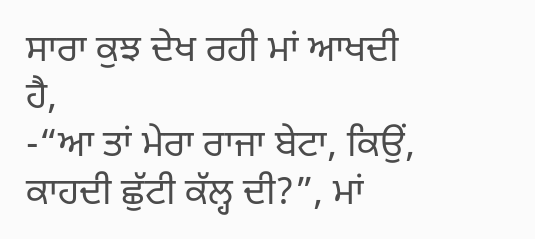ਸਾਰਾ ਕੁਝ ਦੇਖ ਰਹੀ ਮਾਂ ਆਖਦੀ ਹੈ,
-“ਆ ਤਾਂ ਮੇਰਾ ਰਾਜਾ ਬੇਟਾ, ਕਿਉਂ, ਕਾਹਦੀ ਛੁੱਟੀ ਕੱਲ੍ਹ ਦੀ?”, ਮਾਂ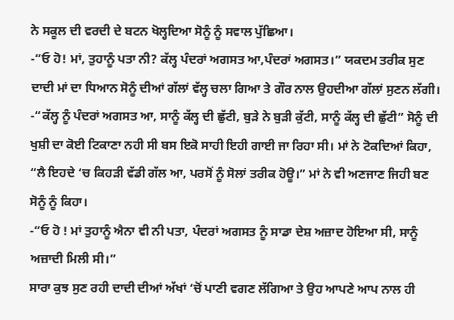ਨੇ ਸਕੂਲ ਦੀ ਵਰਦੀ ਦੇ ਬਟਨ ਖੋਲ੍ਹਦਿਆ ਸੋਨੂੰ ਨੂੰ ਸਵਾਲ ਪੁੱਛਿਆ।
-“ਓ ਹੋ! ਮਾਂ, ਤੁਹਾਨੂੰ ਪਤਾ ਨੀ? ਕੱਲ੍ਹ ਪੰਦਰਾਂ ਅਗਸਤ ਆ,ਪੰਦਰਾਂ ਅਗਸਤ।” ਯਕਦਮ ਤਰੀਕ ਸੁਣ ਦਾਦੀ ਮਾਂ ਦਾ ਧਿਆਨ ਸੋਨੂੰ ਦੀਆਂ ਗੱਲਾਂ ਵੱਲ੍ਹ ਚਲਾ ਗਿਆ ਤੇ ਗੌਰ ਨਾਲ ਉਹਦੀਆ ਗੱਲਾਂ ਸੁਣਨ ਲੱਗੀ।
-“ਕੱਲ੍ਹ ਨੂੰ ਪੰਦਰਾਂ ਅਗਸਤ ਆ, ਸਾਨੂੰ ਕੱਲ੍ਹ ਦੀ ਛੁੱਟੀ, ਬੁੜੇ ਨੇ ਬੁੜੀ ਕੁੱਟੀ, ਸਾਨੂੰ ਕੱਲ੍ਹ ਦੀ ਛੁੱਟੀ” ਸੋਨੂੰ ਦੀ ਖੁਸ਼ੀ ਦਾ ਕੋਈ ਟਿਕਾਣਾ ਨਹੀ ਸੀ ਬਸ ਇਕੋ ਸਾਹੀ ਇਹੀ ਗਾਈ ਜਾ ਰਿਹਾ ਸੀ। ਮਾਂ ਨੇ ਟੋਕਦਿਆਂ ਕਿਹਾ, “ਲੈ ਇਹਦੇ ‘ਚ ਕਿਹੜੀ ਵੱਡੀ ਗੱਲ ਆ, ਪਰਸੋਂ ਨੂੰ ਸੋਲਾਂ ਤਰੀਕ ਹੋਊ।” ਮਾਂ ਨੇ ਵੀ ਅਣਜਾਣ ਜਿਹੀ ਬਣ ਸੋਨੂੰ ਨੂੰ ਕਿਹਾ।
-“ਓ ਹੋ ! ਮਾਂ ਤੁਹਾਨੂੰ ਐਨਾ ਵੀ ਨੀ ਪਤਾ, ਪੰਦਰਾਂ ਅਗਸਤ ਨੂੰ ਸਾਡਾ ਦੇਸ਼ ਅਜ਼ਾਦ ਹੋਇਆ ਸੀ, ਸਾਨੂੰ ਅਜ਼ਾਦੀ ਮਿਲੀ ਸੀ।”
ਸਾਰਾ ਕੁਝ ਸੁਣ ਰਹੀ ਦਾਦੀ ਦੀਆਂ ਅੱਖਾਂ ‘ਚੋਂ ਪਾਣੀ ਵਗਣ ਲੱਗਿਆ ਤੇ ਉਹ ਆਪਣੇ ਆਪ ਨਾਲ ਹੀ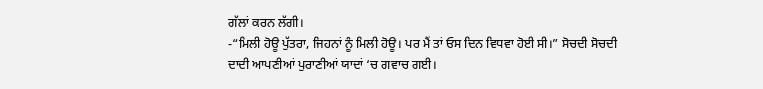ਗੱਲਾਂ ਕਰਨ ਲੱਗੀ।
-“ਮਿਲੀ ਹੋਊ ਪੁੱਤਰਾ, ਜਿਹਨਾਂ ਨੂੰ ਮਿਲੀ ਹੋਊ। ਪਰ ਮੈਂ ਤਾਂ ਓਸ ਦਿਨ ਵਿਧਵਾ ਹੋਈ ਸੀ।” ਸੋਚਦੀ ਸੋਚਦੀ ਦਾਦੀ ਆਪਣੀਆਂ ਪੁਰਾਣੀਆਂ ਯਾਦਾਂ ‘ਚ ਗਵਾਚ ਗਈ।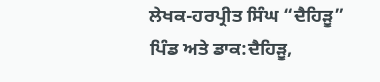ਲੇਖਕ-ਹਰਪ੍ਰੀਤ ਸਿੰਘ “ਦੈਹਿੜੂ”
ਪਿੰਡ ਅਤੇ ਡਾਕ:ਦੈਹਿੜੂ,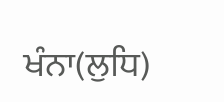ਖੰਨਾ(ਲੁਧਿ)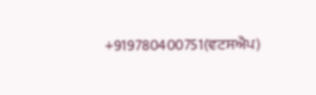+919780400751(ਵਟਸਐਪ)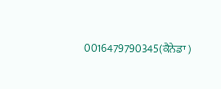0016479790345(ਕੈਨੇਡਾ )